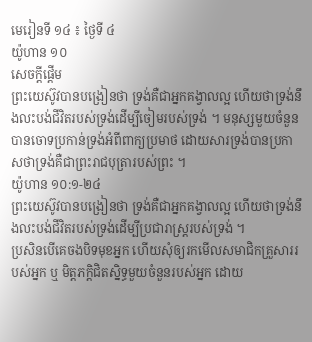មេរៀនទី ១៤ ៖ ថ្ងៃទី ៤
យ៉ូហាន ១០
សេចក្តីផ្ដើម
ព្រះយេស៊ូវបានបង្រៀនថា ទ្រង់គឺជាអ្នកគង្វាលល្អ ហើយថាទ្រង់នឹងលះបង់ជីវិតរបស់ទ្រង់ដើម្បីចៀមរបស់ទ្រង់ ។ មនុស្សមួយចំនួនបានចោទប្រកាន់ទ្រង់អំពីពាក្យប្រមាថ ដោយសារទ្រង់បានប្រកាសថាទ្រង់គឺជាព្រះរាជបុត្រារបស់ព្រះ ។
យ៉ូហាន ១០:១-២៤
ព្រះយេស៊ូវបានបង្រៀនថា ទ្រង់គឺជាអ្នកគង្វាលល្អ ហើយថាទ្រង់នឹងលះបង់ជីវិតរបស់ទ្រង់ដើម្បីប្រជារាស្ត្ររបស់ទ្រង់ ។
ប្រសិនបើគេចងបិទមុខអ្នក ហើយសុំឲ្យរកមើលសមាជិកគ្រួសាររបស់អ្នក ឬ មិត្តភក្ដិជិតស្និទ្ធមួយចំនួនរបស់អ្នក ដោយ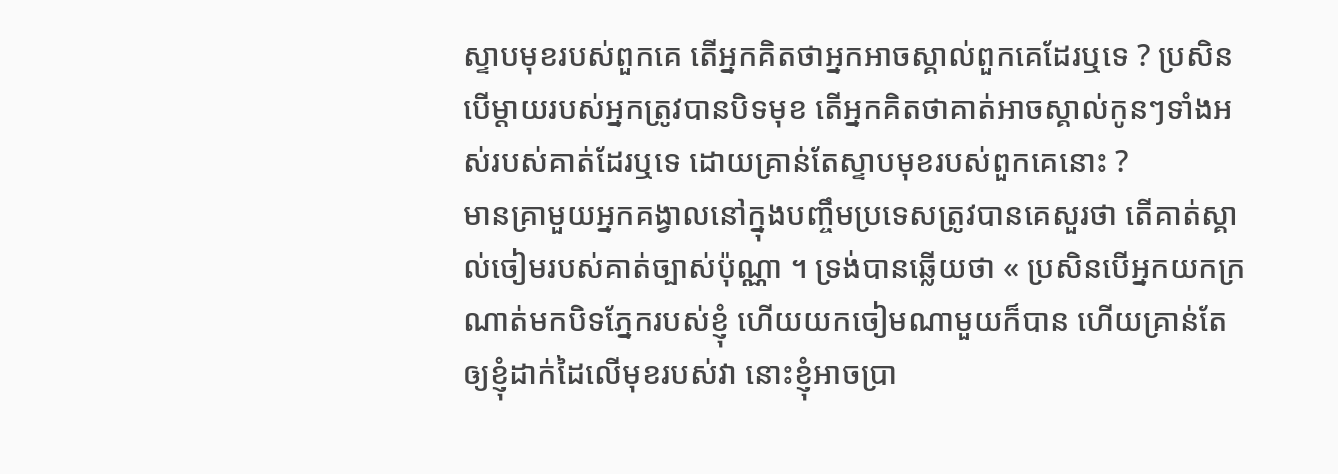ស្ទាបមុខរបស់ពួកគេ តើអ្នកគិតថាអ្នកអាចស្គាល់ពួកគេដែរឬទេ ? ប្រសិនបើម្តាយរបស់អ្នកត្រូវបានបិទមុខ តើអ្នកគិតថាគាត់អាចស្គាល់កូនៗទាំងអស់របស់គាត់ដែរឬទេ ដោយគ្រាន់តែស្ទាបមុខរបស់ពួកគេនោះ ?
មានគ្រាមួយអ្នកគង្វាលនៅក្នុងបញ្ចឹមប្រទេសត្រូវបានគេសួរថា តើគាត់ស្គាល់ចៀមរបស់គាត់ច្បាស់ប៉ុណ្ណា ។ ទ្រង់បានឆ្លើយថា « ប្រសិនបើអ្នកយកក្រណាត់មកបិទភ្នែករបស់ខ្ញុំ ហើយយកចៀមណាមួយក៏បាន ហើយគ្រាន់តែឲ្យខ្ញុំដាក់ដៃលើមុខរបស់វា នោះខ្ញុំអាចប្រា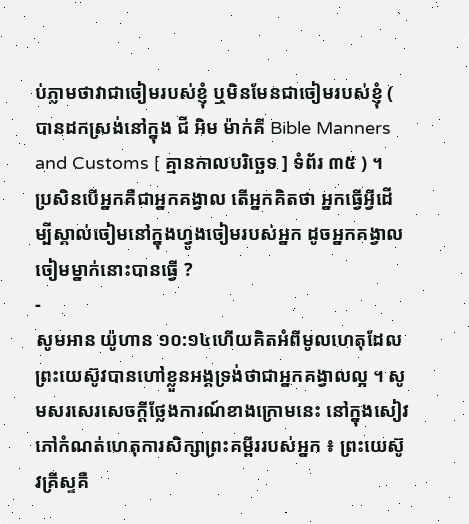ប់ភ្លាមថាវាជាចៀមរបស់ខ្ញុំ ឬមិនមែនជាចៀមរបស់ខ្ញុំ ( បានដកស្រង់នៅក្នុង ជី អិម ម៉ាក់គី Bible Manners and Customs [ គ្មានកាលបរិច្ឆេទ ] ទំព័រ ៣៥ ) ។
ប្រសិនបើអ្នកគឺជាអ្នកគង្វាល តើអ្នកគិតថា អ្នកធ្វើអ្វីដើម្បីស្គាល់ចៀមនៅក្នុងហ្វូងចៀមរបស់អ្នក ដូចអ្នកគង្វាលចៀមម្នាក់នោះបានធ្វើ ?
-
សូមអាន យ៉ូហាន ១០:១៤ហើយគិតអំពីមូលហេតុដែលព្រះយេស៊ូវបានហៅខ្លួនអង្គទ្រង់ថាជាអ្នកគង្វាលល្អ ។ សូមសរសេរសេចក្តីថ្លែងការណ៍ខាងក្រោមនេះ នៅក្នុងសៀវភៅកំណត់ហេតុការសិក្សាព្រះគម្ពីររបស់អ្នក ៖ ព្រះយេស៊ូវគ្រីស្ទគឺ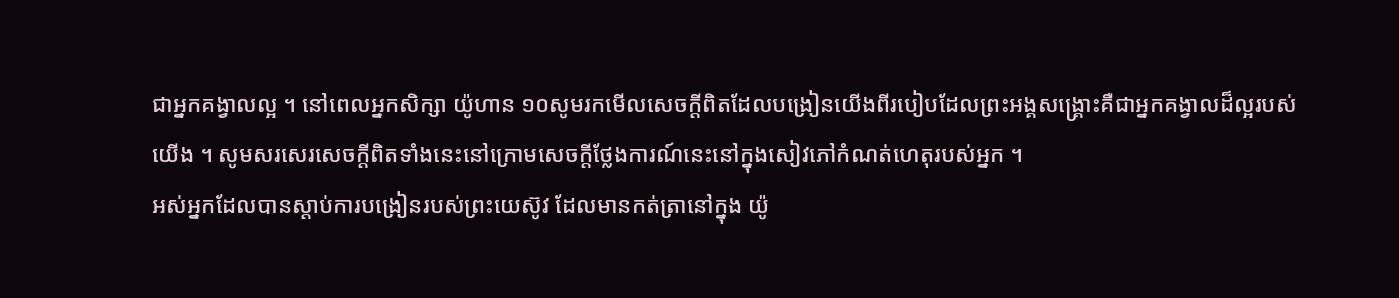ជាអ្នកគង្វាលល្អ ។ នៅពេលអ្នកសិក្សា យ៉ូហាន ១០សូមរកមើលសេចក្ដីពិតដែលបង្រៀនយើងពីរបៀបដែលព្រះអង្គសង្គ្រោះគឺជាអ្នកគង្វាលដ៏ល្អរបស់យើង ។ សូមសរសេរសេចក្តីពិតទាំងនេះនៅក្រោមសេចក្តីថ្លែងការណ៍នេះនៅក្នុងសៀវភៅកំណត់ហេតុរបស់អ្នក ។
អស់អ្នកដែលបានស្តាប់ការបង្រៀនរបស់ព្រះយេស៊ូវ ដែលមានកត់ត្រានៅក្នុង យ៉ូ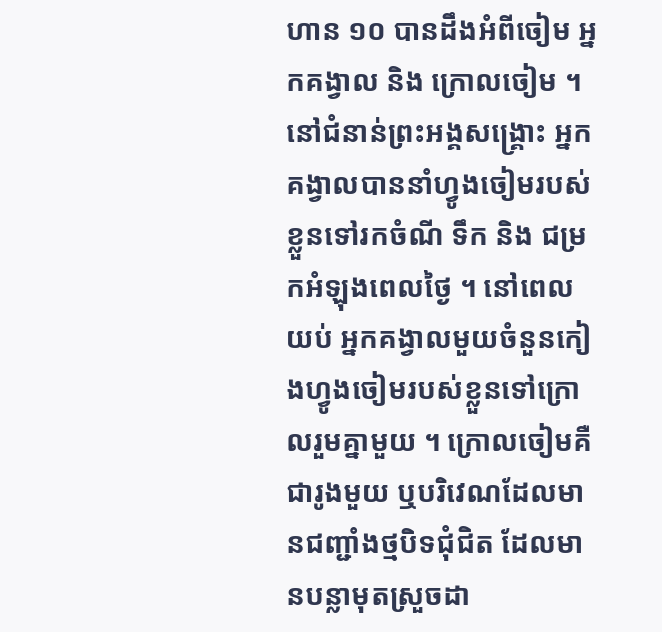ហាន ១០ បានដឹងអំពីចៀម អ្នកគង្វាល និង ក្រោលចៀម ។ នៅជំនាន់ព្រះអង្គសង្គ្រោះ អ្នកគង្វាលបាននាំហ្វូងចៀមរបស់ខ្លួនទៅរកចំណី ទឹក និង ជម្រកអំឡុងពេលថ្ងៃ ។ នៅពេលយប់ អ្នកគង្វាលមួយចំនួនកៀងហ្វូងចៀមរបស់ខ្លួនទៅក្រោលរួមគ្នាមួយ ។ ក្រោលចៀមគឺជារូងមួយ ឬបរិវេណដែលមានជញ្ជាំងថ្មបិទជុំជិត ដែលមានបន្លាមុតស្រួចដា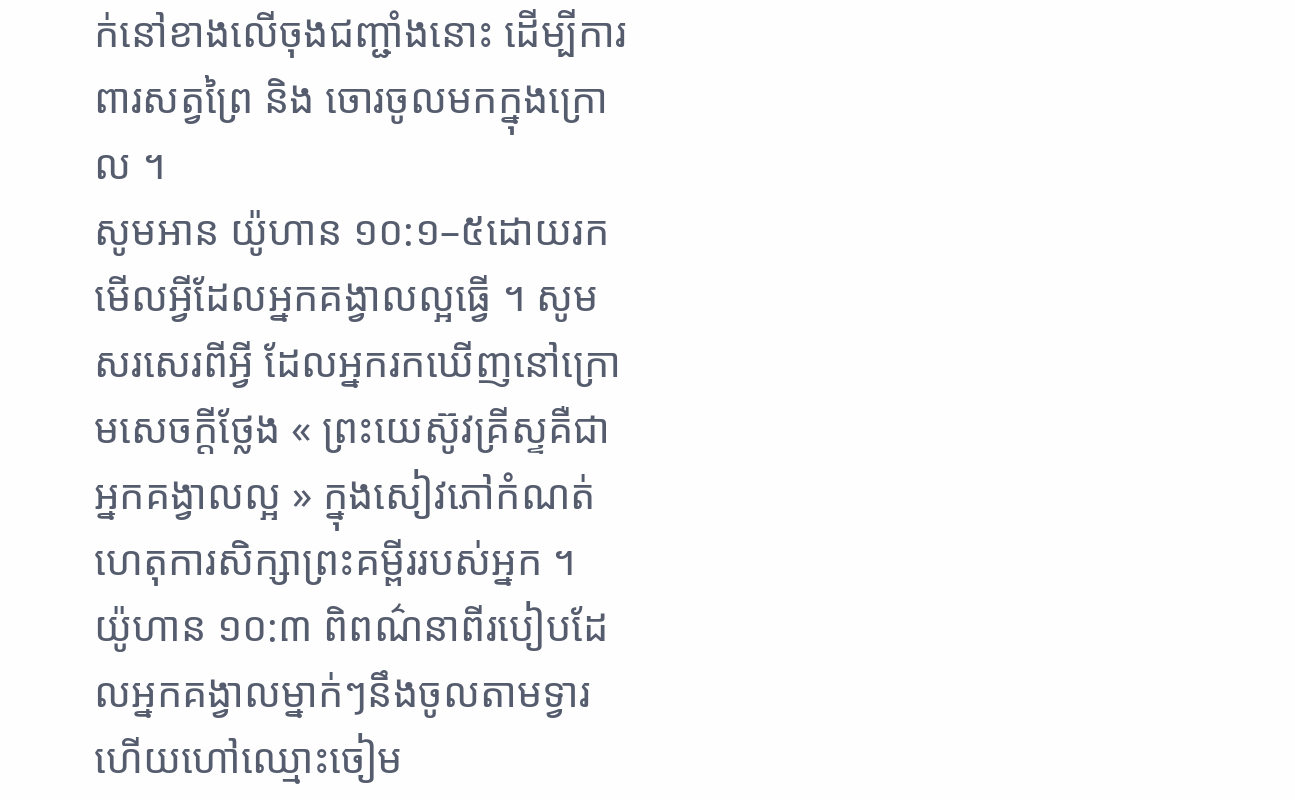ក់នៅខាងលើចុងជញ្ជាំងនោះ ដើម្បីការពារសត្វព្រៃ និង ចោរចូលមកក្នុងក្រោល ។
សូមអាន យ៉ូហាន ១០:១–៥ដោយរកមើលអ្វីដែលអ្នកគង្វាលល្អធ្វើ ។ សូមសរសេរពីអ្វី ដែលអ្នករកឃើញនៅក្រោមសេចក្តីថ្លែង « ព្រះយេស៊ូវគ្រីស្ទគឺជាអ្នកគង្វាលល្អ » ក្នុងសៀវភៅកំណត់ហេតុការសិក្សាព្រះគម្ពីររបស់អ្នក ។
យ៉ូហាន ១០:៣ ពិពណ៌នាពីរបៀបដែលអ្នកគង្វាលម្នាក់ៗនឹងចូលតាមទ្វារ ហើយហៅឈ្មោះចៀម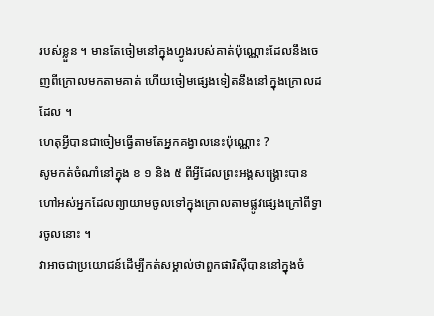របស់ខ្លួន ។ មានតែចៀមនៅក្នុងហ្វូងរបស់គាត់ប៉ុណ្ណោះដែលនឹងចេញពីក្រោលមកតាមគាត់ ហើយចៀមផ្សេងទៀតនឹងនៅក្នុងក្រោលដដែល ។
ហេតុអ្វីបានជាចៀមធ្វើតាមតែអ្នកគង្វាលនេះប៉ុណ្ណោះ ?
សូមកត់ចំណាំនៅក្នុង ខ ១ និង ៥ ពីអ្វីដែលព្រះអង្គសង្គ្រោះបានហៅអស់អ្នកដែលព្យាយាមចូលទៅក្នុងក្រោលតាមផ្លូវផ្សេងក្រៅពីទ្វារចូលនោះ ។
វាអាចជាប្រយោជន៍ដើម្បីកត់សម្គាល់ថាពួកផារិស៊ីបាននៅក្នុងចំ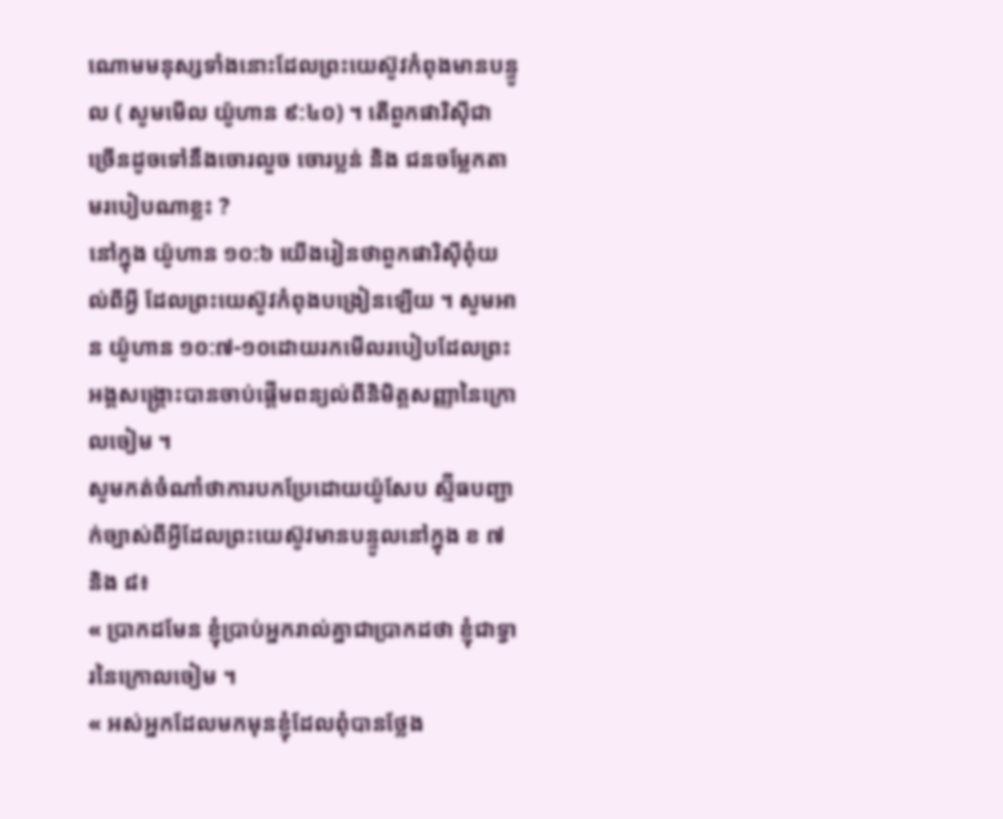ណោមមនុស្សទាំងនោះដែលព្រះយេស៊ូវកំពុងមានបន្ទូល ( សូមមើល យ៉ូហាន ៩:៤០) ។ តើពួកផារិស៊ីជាច្រើនដូចទៅនឹងចោរលួច ចោរប្លន់ និង ជនចម្លែកតាមរបៀបណាខ្លះ ?
នៅក្នុង យ៉ូហាន ១០:៦ យើងរៀនថាពួកផារិស៊ីពុំយល់ពីអ្វី ដែលព្រះយេស៊ូវកំពុងបង្រៀនឡើយ ។ សូមអាន យ៉ូហាន ១០:៧-១០ដោយរកមើលរបៀបដែលព្រះអង្គសង្គ្រោះបានចាប់ផ្តើមពន្យល់ពីនិមិត្តសញ្ញានៃក្រោលចៀម ។
សូមកត់ចំណាំថាការបកប្រែដោយយ៉ូសែប ស្ម៊ីធបញ្ជាក់ច្បាស់ពីអ្វីដែលព្រះយេស៊ូវមានបន្ទូលនៅក្នុង ខ ៧ និង ៨៖
« ប្រាកដមែន ខ្ញុំប្រាប់អ្នករាល់គ្នាជាប្រាកដថា ខ្ញុំជាទ្វារនៃក្រោលចៀម ។
« អស់អ្នកដែលមកមុនខ្ញុំដែលពុំបានថ្លែង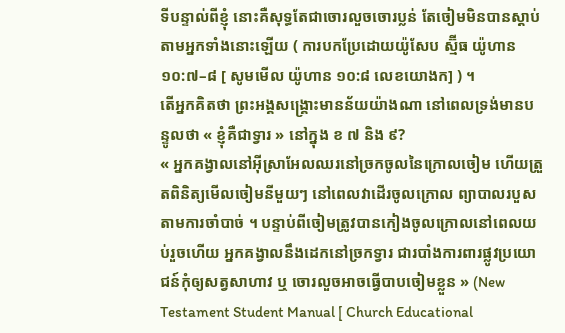ទីបន្ទាល់ពីខ្ញុំ នោះគឺសុទ្ធតែជាចោរលួចចោរប្លន់ តែចៀមមិនបានស្តាប់តាមអ្នកទាំងនោះឡើយ ( ការបកប្រែដោយយ៉ូសែប ស្ម៊ីធ យ៉ូហាន ១០:៧–៨ [ សូមមើល យ៉ូហាន ១០:៨ លេខយោងក] ) ។
តើអ្នកគិតថា ព្រះអង្គសង្គ្រោះមានន័យយ៉ាងណា នៅពេលទ្រង់មានបន្ទូលថា « ខ្ញុំគឺជាទ្វារ » នៅក្នុង ខ ៧ និង ៩?
« អ្នកគង្វាលនៅអ៊ីស្រាអែលឈរនៅច្រកចូលនៃក្រោលចៀម ហើយត្រួតពិនិត្យមើលចៀមនីមួយៗ នៅពេលវាដើរចូលក្រោល ព្យាបាលរបួសតាមការចាំបាច់ ។ បន្ទាប់ពីចៀមត្រូវបានកៀងចូលក្រោលនៅពេលយប់រួចហើយ អ្នកគង្វាលនឹងដេកនៅច្រកទ្វារ ជារបាំងការពារផ្លូវប្រយោជន៍កុំឲ្យសត្វសាហាវ ឬ ចោរលួចអាចធ្វើបាបចៀមខ្លួន » (New Testament Student Manual [ Church Educational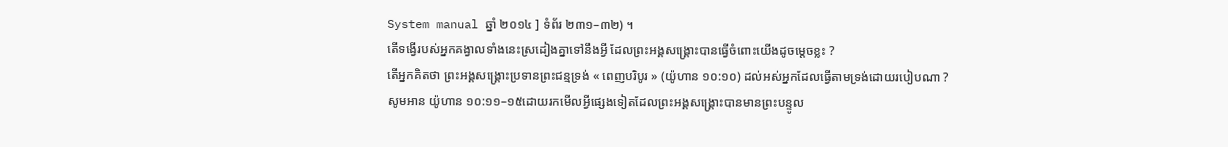System manual ឆ្នាំ ២០១៤ ] ទំព័រ ២៣១–៣២) ។
តើទង្វើរបស់អ្នកគង្វាលទាំងនេះស្រដៀងគ្នាទៅនឹងអ្វី ដែលព្រះអង្គសង្គ្រោះបានធ្វើចំពោះយើងដូចម្តេចខ្លះ ?
តើអ្នកគិតថា ព្រះអង្គសង្គ្រោះប្រទានព្រះជន្មទ្រង់ « ពេញបរិបូរ » (យ៉ូហាន ១០:១០) ដល់អស់អ្នកដែលធ្វើតាមទ្រង់ដោយរបៀបណា ?
សូមអាន យ៉ូហាន ១០:១១–១៥ដោយរកមើលអ្វីផ្សេងទៀតដែលព្រះអង្គសង្គ្រោះបានមានព្រះបន្ទូល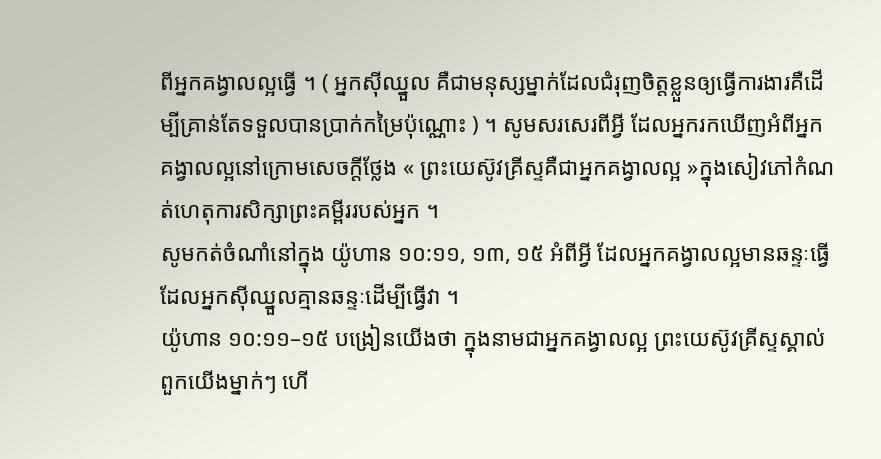ពីអ្នកគង្វាលល្អធ្វើ ។ ( អ្នកស៊ីឈ្នួល គឺជាមនុស្សម្នាក់ដែលជំរុញចិត្តខ្លួនឲ្យធ្វើការងារគឺដើម្បីគ្រាន់តែទទួលបានប្រាក់កម្រៃប៉ុណ្ណោះ ) ។ សូមសរសេរពីអ្វី ដែលអ្នករកឃើញអំពីអ្នកគង្វាលល្អនៅក្រោមសេចក្តីថ្លែង « ព្រះយេស៊ូវគ្រីស្ទគឺជាអ្នកគង្វាលល្អ »ក្នុងសៀវភៅកំណត់ហេតុការសិក្សាព្រះគម្ពីររបស់អ្នក ។
សូមកត់ចំណាំនៅក្នុង យ៉ូហាន ១០:១១, ១៣, ១៥ អំពីអ្វី ដែលអ្នកគង្វាលល្អមានឆន្ទៈធ្វើ ដែលអ្នកស៊ីឈ្នួលគ្មានឆន្ទៈដើម្បីធ្វើវា ។
យ៉ូហាន ១០:១១–១៥ បង្រៀនយើងថា ក្នុងនាមជាអ្នកគង្វាលល្អ ព្រះយេស៊ូវគ្រីស្ទស្គាល់ពួកយើងម្នាក់ៗ ហើ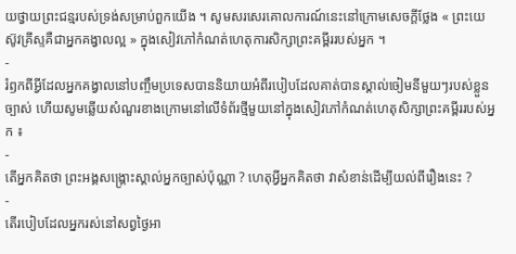យថ្វាយព្រះជន្មរបស់ទ្រង់សម្រាប់ពួកយើង ។ សូមសរសេរគោលការណ៍នេះនៅក្រោមសេចក្តីថ្លែង « ព្រះយេស៊ូវគ្រីស្ទគឺជាអ្នកគង្វាលល្អ » ក្នុងសៀវភៅកំណត់ហេតុការសិក្សាព្រះគម្ពីររបស់អ្នក ។
-
រំឭកពីអ្វីដែលអ្នកគង្វាលនៅបញ្ចឹមប្រទេសបាននិយាយអំពីរបៀបដែលគាត់បានស្គាល់ចៀមនីមួយៗរបស់ខ្លួនច្បាស់ ហើយសូមឆ្លើយសំណួរខាងក្រោមនៅលើទំព័រថ្មីមួយនៅក្នុងសៀវភៅកំណត់ហេតុសិក្សាព្រះគម្ពីររបស់អ្នក ៖
-
តើអ្នកគិតថា ព្រះអង្គសង្គ្រោះស្គាល់អ្នកច្បាស់ប៉ុណ្ណា ? ហេតុអ្វីអ្នកគិតថា វាសំខាន់ដើម្បីយល់ពីរឿងនេះ ?
-
តើរបៀបដែលអ្នករស់នៅសព្វថ្ងៃអា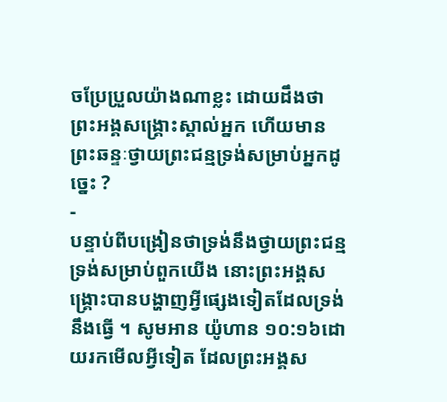ចប្រែប្រួលយ៉ាងណាខ្លះ ដោយដឹងថាព្រះអង្គសង្គ្រោះស្គាល់អ្នក ហើយមានព្រះឆន្ទៈថ្វាយព្រះជន្មទ្រង់សម្រាប់អ្នកដូច្នេះ ?
-
បន្ទាប់ពីបង្រៀនថាទ្រង់នឹងថ្វាយព្រះជន្មទ្រង់សម្រាប់ពួកយើង នោះព្រះអង្គសង្គ្រោះបានបង្ហាញអ្វីផ្សេងទៀតដែលទ្រង់នឹងធ្វើ ។ សូមអាន យ៉ូហាន ១០:១៦ដោយរកមើលអ្វីទៀត ដែលព្រះអង្គស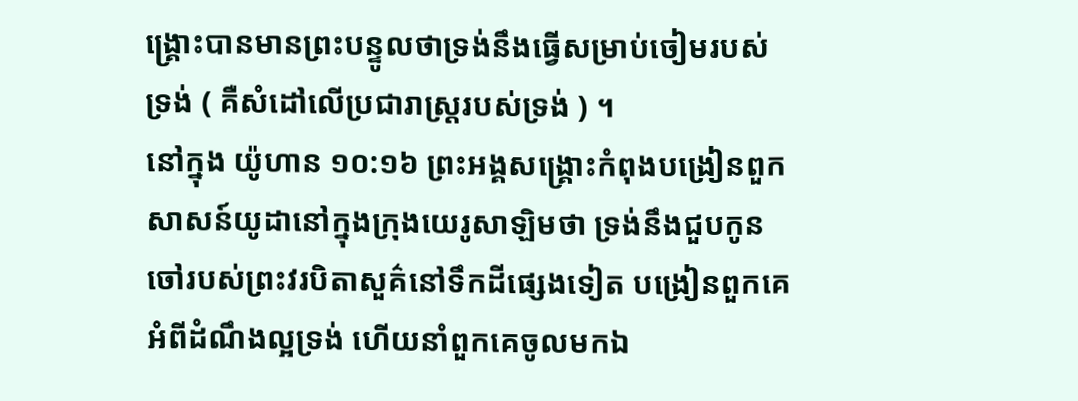ង្គ្រោះបានមានព្រះបន្ទូលថាទ្រង់នឹងធ្វើសម្រាប់ចៀមរបស់ទ្រង់ ( គឺសំដៅលើប្រជារាស្ត្ររបស់ទ្រង់ ) ។
នៅក្នុង យ៉ូហាន ១០:១៦ ព្រះអង្គសង្គ្រោះកំពុងបង្រៀនពួកសាសន៍យូដានៅក្នុងក្រុងយេរូសាឡិមថា ទ្រង់នឹងជួបកូនចៅរបស់ព្រះវរបិតាសួគ៌នៅទឹកដីផ្សេងទៀត បង្រៀនពួកគេអំពីដំណឹងល្អទ្រង់ ហើយនាំពួកគេចូលមកឯ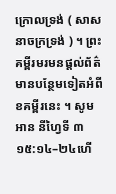ក្រោលទ្រង់ ( សាសនាចក្រទ្រង់ ) ។ ព្រះគម្ពីរមរមនផ្តល់ព័ត៌មានបន្ថែមទៀតអំពីខគម្ពីរនេះ ។ សូមអាន នីហ្វៃទី ៣ ១៥:១៤–២៤ហើ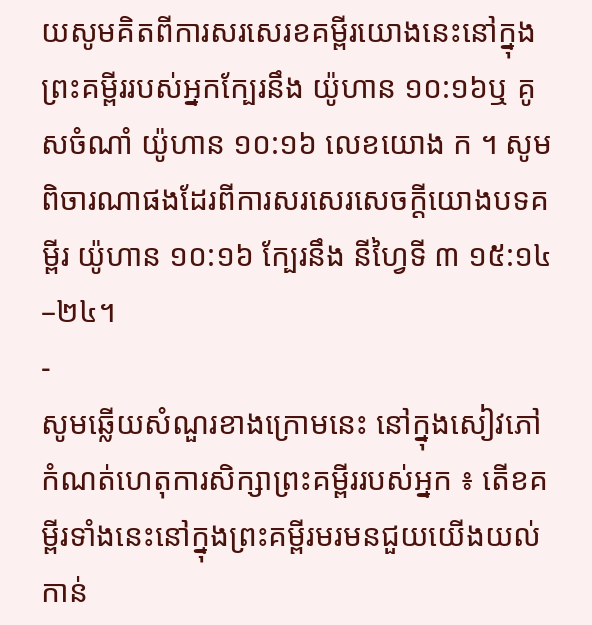យសូមគិតពីការសរសេរខគម្ពីរយោងនេះនៅក្នុងព្រះគម្ពីររបស់អ្នកក្បែរនឹង យ៉ូហាន ១០:១៦ឬ គូសចំណាំ យ៉ូហាន ១០:១៦ លេខយោង ក ។ សូមពិចារណាផងដែរពីការសរសេរសេចក្តីយោងបទគម្ពីរ យ៉ូហាន ១០:១៦ ក្បែរនឹង នីហ្វៃទី ៣ ១៥:១៤–២៤។
-
សូមឆ្លើយសំណួរខាងក្រោមនេះ នៅក្នុងសៀវភៅកំណត់ហេតុការសិក្សាព្រះគម្ពីររបស់អ្នក ៖ តើខគម្ពីរទាំងនេះនៅក្នុងព្រះគម្ពីរមរមនជួយយើងយល់កាន់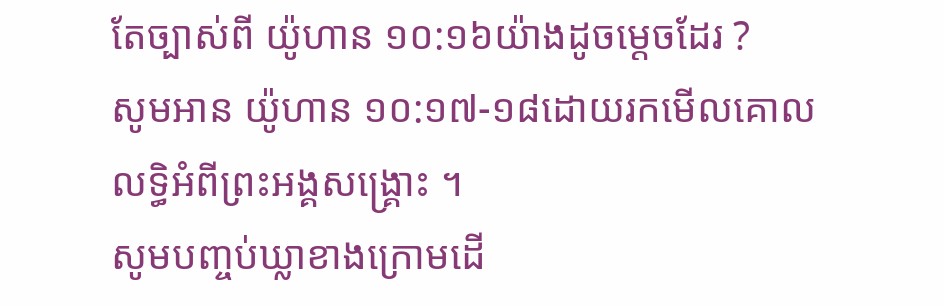តែច្បាស់ពី យ៉ូហាន ១០:១៦យ៉ាងដូចម្ដេចដែរ ?
សូមអាន យ៉ូហាន ១០:១៧-១៨ដោយរកមើលគោលលទ្ធិអំពីព្រះអង្គសង្គ្រោះ ។
សូមបញ្ចប់ឃ្លាខាងក្រោមដើ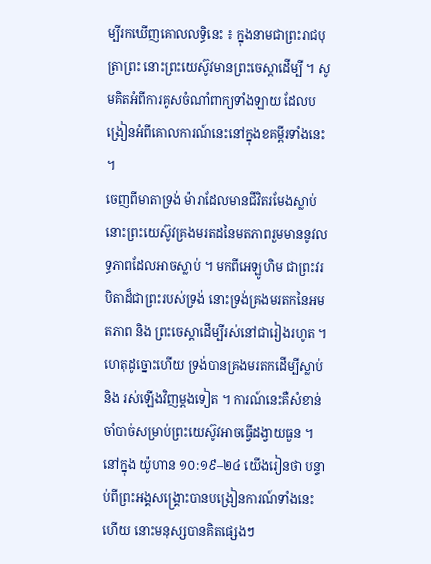ម្បីរកឃើញគោលលទ្ធិនេះ ៖ ក្នុងនាមជាព្រះរាជបុត្រាព្រះ នោះព្រះយេស៊ូវមានព្រះចេស្តាដើម្បី ។ សូមគិតអំពីការគូសចំណាំពាក្យទាំងឡាយ ដែលបង្រៀនអំពីគោលការណ៍នេះនៅក្នុងខគម្ពីរទាំងនេះ ។
ចេញពីមាតាទ្រង់ ម៉ារាដែលមានជីវិតរមែងស្លាប់ នោះព្រះយេស៊ូវគ្រងមរតដនៃមតភាពរួមមាននូវលទ្ធភាពដែលអាចស្លាប់ ។ មកពីអេឡូហិម ជាព្រះវរបិតាដ៏ជាព្រះរបស់ទ្រង់ នោះទ្រង់គ្រងមរតកនៃអមតភាព និង ព្រះចេស្តាដើម្បីរស់នៅជារៀងរហូត ។ ហេតុដូច្នោះហើយ ទ្រង់បានគ្រងមរតកដើម្បីស្លាប់ និង រស់ឡើងវិញម្តងទៀត ។ ការណ៍នេះគឺសំខាន់ចាំបាច់សម្រាប់ព្រះយេស៊ូវអាចធ្វើដង្វាយធួន ។
នៅក្នុង យ៉ូហាន ១០:១៩–២៤ យើងរៀនថា បន្ទាប់ពីព្រះអង្គសង្គ្រោះបានបង្រៀនការណ៍ទាំងនេះហើយ នោះមនុស្សបានគិតផ្សេងៗ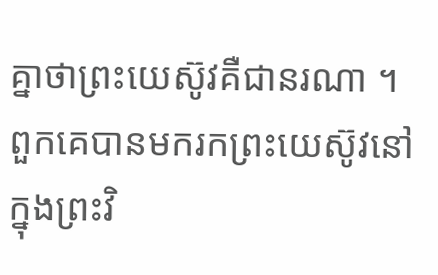គ្នាថាព្រះយេស៊ូវគឺជានរណា ។ ពួកគេបានមករកព្រះយេស៊ូវនៅក្នុងព្រះវិ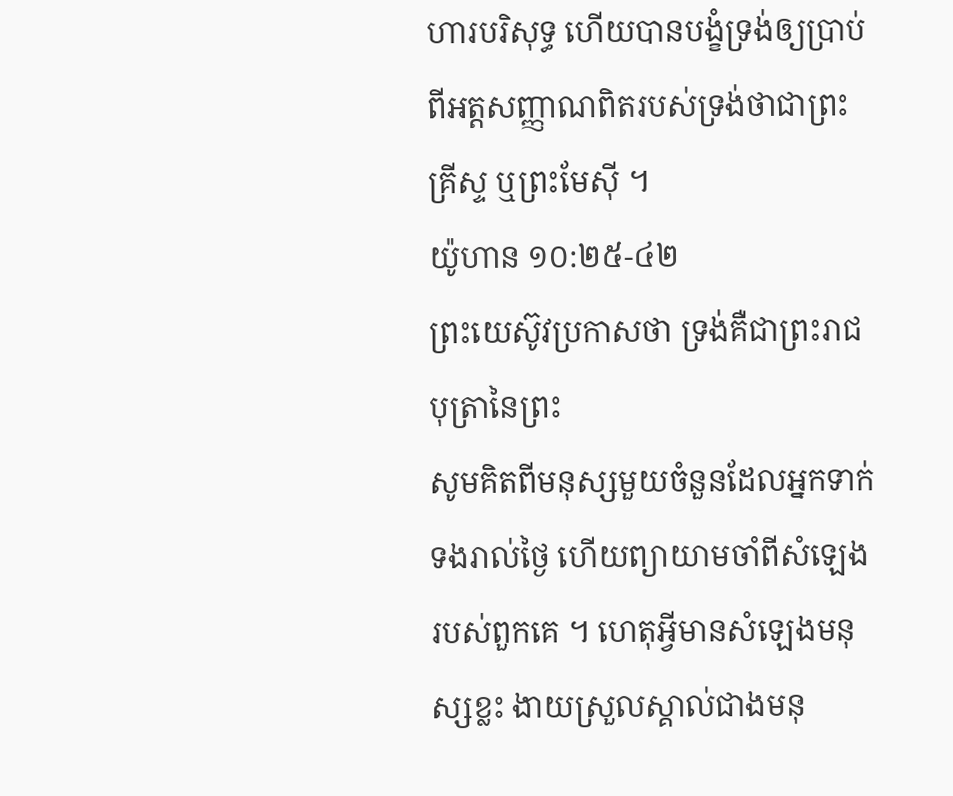ហារបរិសុទ្ធ ហើយបានបង្ខំទ្រង់ឲ្យប្រាប់ពីអត្តសញ្ញាណពិតរបស់ទ្រង់ថាជាព្រះគ្រីស្ទ ឬព្រះមែស៊ី ។
យ៉ូហាន ១០:២៥-៤២
ព្រះយេស៊ូវប្រកាសថា ទ្រង់គឺជាព្រះរាជបុត្រានៃព្រះ
សូមគិតពីមនុស្សមួយចំនួនដែលអ្នកទាក់ទងរាល់ថ្ងៃ ហើយព្យាយាមចាំពីសំឡេងរបស់ពួកគេ ។ ហេតុអ្វីមានសំឡេងមនុស្សខ្លះ ងាយស្រួលស្គាល់ជាងមនុ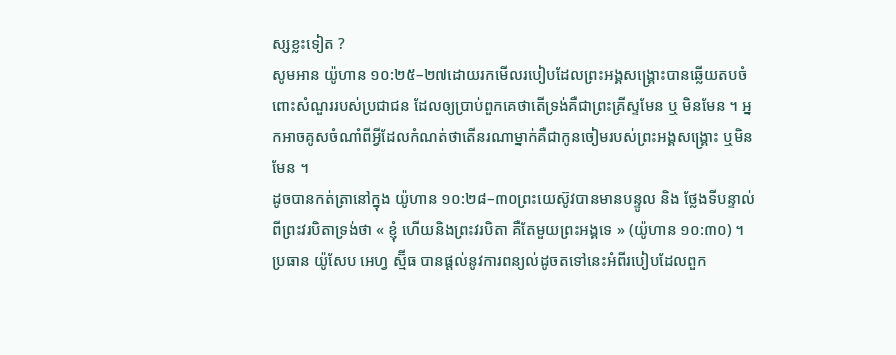ស្សខ្លះទៀត ?
សូមអាន យ៉ូហាន ១០:២៥–២៧ដោយរកមើលរបៀបដែលព្រះអង្គសង្គ្រោះបានឆ្លើយតបចំពោះសំណួររបស់ប្រជាជន ដែលឲ្យប្រាប់ពួកគេថាតើទ្រង់គឺជាព្រះគ្រីស្ទមែន ឬ មិនមែន ។ អ្នកអាចគូសចំណាំពីអ្វីដែលកំណត់ថាតើនរណាម្នាក់គឺជាកូនចៀមរបស់ព្រះអង្គសង្គ្រោះ ឬមិនមែន ។
ដូចបានកត់ត្រានៅក្នុង យ៉ូហាន ១០:២៨–៣០ព្រះយេស៊ូវបានមានបន្ទូល និង ថ្លែងទីបន្ទាល់ពីព្រះវរបិតាទ្រង់ថា « ខ្ញុំ ហើយនិងព្រះវរបិតា គឺតែមួយព្រះអង្គទេ » (យ៉ូហាន ១០:៣០) ។
ប្រធាន យ៉ូសែប អេហ្វ ស្ម៊ីធ បានផ្តល់នូវការពន្យល់ដូចតទៅនេះអំពីរបៀបដែលពួក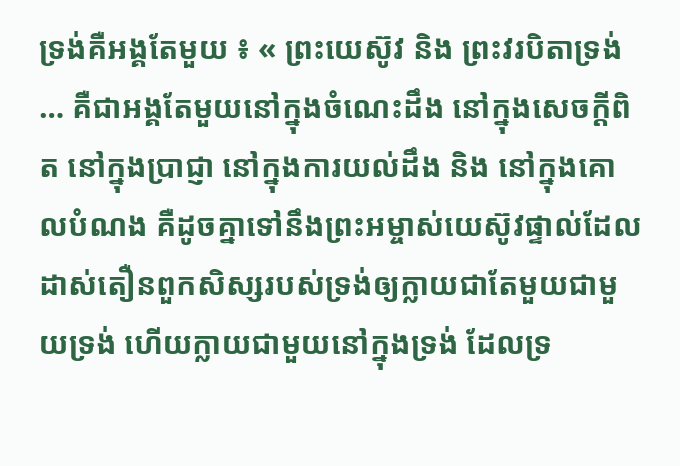ទ្រង់គឺអង្គតែមួយ ៖ « ព្រះយេស៊ូវ និង ព្រះវរបិតាទ្រង់ … គឺជាអង្គតែមួយនៅក្នុងចំណេះដឹង នៅក្នុងសេចក្តីពិត នៅក្នុងប្រាជ្ញា នៅក្នុងការយល់ដឹង និង នៅក្នុងគោលបំណង គឺដូចគ្នាទៅនឹងព្រះអម្ចាស់យេស៊ូវផ្ទាល់ដែលដាស់តឿនពួកសិស្សរបស់ទ្រង់ឲ្យក្លាយជាតែមួយជាមួយទ្រង់ ហើយក្លាយជាមួយនៅក្នុងទ្រង់ ដែលទ្រ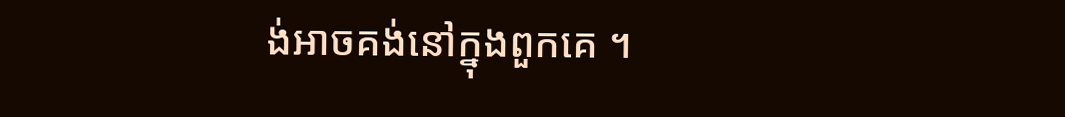ង់អាចគង់នៅក្នុងពួកគេ ។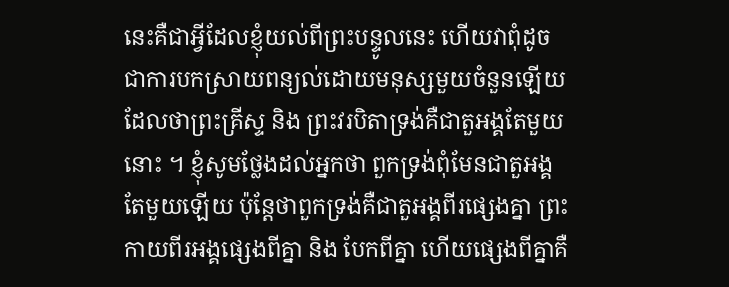នេះគឺជាអ្វីដែលខ្ញុំយល់ពីព្រះបន្ទូលនេះ ហើយវាពុំដូចជាការបកស្រាយពន្យល់ដោយមនុស្សមួយចំនួនឡើយ ដែលថាព្រះគ្រីស្ទ និង ព្រះវរបិតាទ្រង់គឺជាតួអង្គតែមួយនោះ ។ ខ្ញុំសូមថ្លែងដល់អ្នកថា ពួកទ្រង់ពុំមែនជាតួអង្គតែមួយឡើយ ប៉ុន្តែថាពួកទ្រង់គឺជាតួអង្គពីរផ្សេងគ្នា ព្រះកាយពីរអង្គផ្សេងពីគ្នា និង បែកពីគ្នា ហើយផ្សេងពីគ្នាគឺ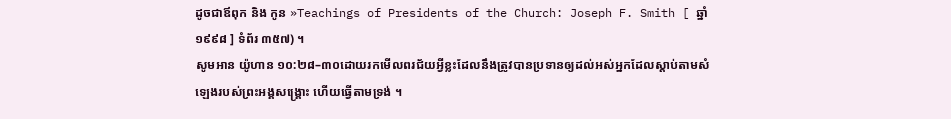ដូចជាឪពុក និង កូន »Teachings of Presidents of the Church: Joseph F. Smith [ ឆ្នាំ ១៩៩៨ ] ទំព័រ ៣៥៧) ។
សូមអាន យ៉ូហាន ១០:២៨–៣០ដោយរកមើលពរជ័យអ្វីខ្លះដែលនឹងត្រូវបានប្រទានឲ្យដល់អស់អ្នកដែលស្តាប់តាមសំឡេងរបស់ព្រះអង្គសង្គ្រោះ ហើយធ្វើតាមទ្រង់ ។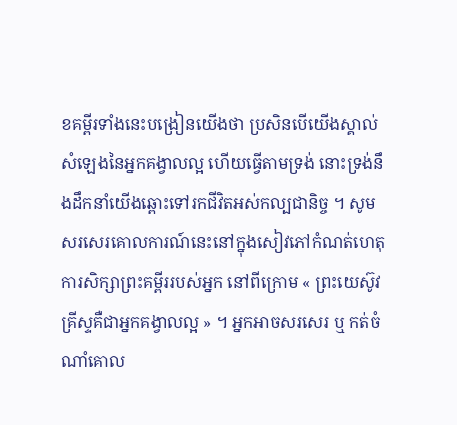ខគម្ពីរទាំងនេះបង្រៀនយើងថា ប្រសិនបើយើងស្គាល់សំឡេងនៃអ្នកគង្វាលល្អ ហើយធ្វើតាមទ្រង់ នោះទ្រង់នឹងដឹកនាំយើងឆ្ពោះទៅរកជីវិតអស់កល្បជានិច្ច ។ សូមសរសេរគោលការណ៍នេះនៅក្នុងសៀវភៅកំណត់ហេតុការសិក្សាព្រះគម្ពីររបស់អ្នក នៅពីក្រោម « ព្រះយេស៊ូវគ្រីស្ទគឺជាអ្នកគង្វាលល្អ » ។ អ្នកអាចសរសេរ ឬ កត់ចំណាំគោល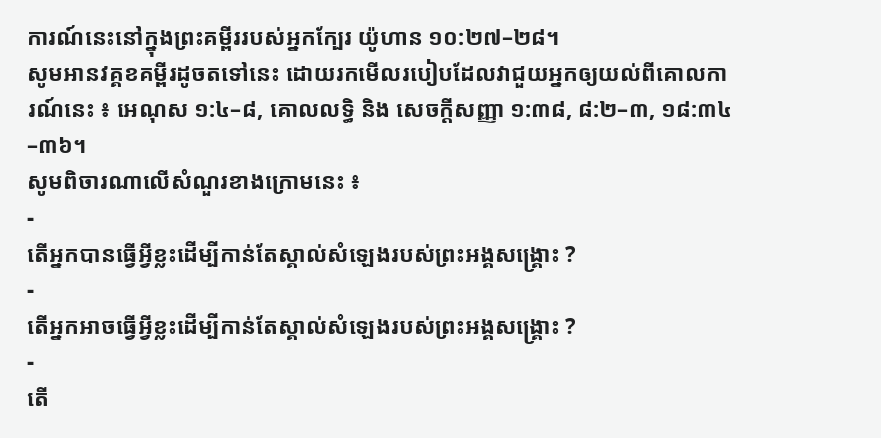ការណ៍នេះនៅក្នុងព្រះគម្ពីររបស់អ្នកក្បែរ យ៉ូហាន ១០:២៧–២៨។
សូមអានវគ្គខគម្ពីរដូចតទៅនេះ ដោយរកមើលរបៀបដែលវាជួយអ្នកឲ្យយល់ពីគោលការណ៍នេះ ៖ អេណុស ១:៤–៨, គោលលទ្ធិ និង សេចក្តីសញ្ញា ១:៣៨, ៨:២–៣, ១៨:៣៤–៣៦។
សូមពិចារណាលើសំណួរខាងក្រោមនេះ ៖
-
តើអ្នកបានធ្វើអ្វីខ្លះដើម្បីកាន់តែស្គាល់សំឡេងរបស់ព្រះអង្គសង្គ្រោះ ?
-
តើអ្នកអាចធ្វើអ្វីខ្លះដើម្បីកាន់តែស្គាល់សំឡេងរបស់ព្រះអង្គសង្គ្រោះ ?
-
តើ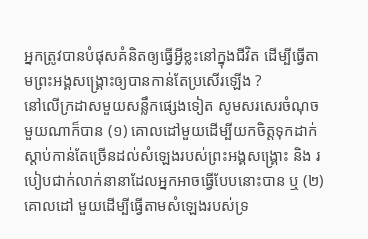អ្នកត្រូវបានបំផុសគំនិតឲ្យធ្វើអ្វីខ្លះនៅក្នុងជីវិត ដើម្បីធ្វើតាមព្រះអង្គសង្គ្រោះឲ្យបានកាន់តែប្រសើរឡើង ?
នៅលើក្រដាសមួយសន្លឹកផ្សេងទៀត សូមសរសេរចំណុចមួយណាក៏បាន (១) គោលដៅមួយដើម្បីយកចិត្តទុកដាក់ស្តាប់កាន់តែច្រើនដល់សំឡេងរបស់ព្រះអង្គសង្គ្រោះ និង របៀបជាក់លាក់នានាដែលអ្នកអាចធ្វើបែបនោះបាន ឬ (២) គោលដៅ មួយដើម្បីធ្វើតាមសំឡេងរបស់ទ្រ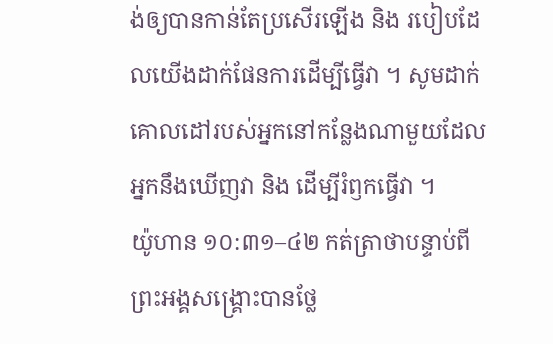ង់ឲ្យបានកាន់តែប្រសើរឡើង និង របៀបដែលយើងដាក់ផែនការដើម្បីធ្វើវា ។ សូមដាក់គោលដៅរបស់អ្នកនៅកន្លែងណាមួយដែលអ្នកនឹងឃើញវា និង ដើម្បីរំឭកធ្វើវា ។
យ៉ូហាន ១០:៣១–៤២ កត់ត្រាថាបន្ទាប់ពីព្រះអង្គសង្គ្រោះបានថ្លែ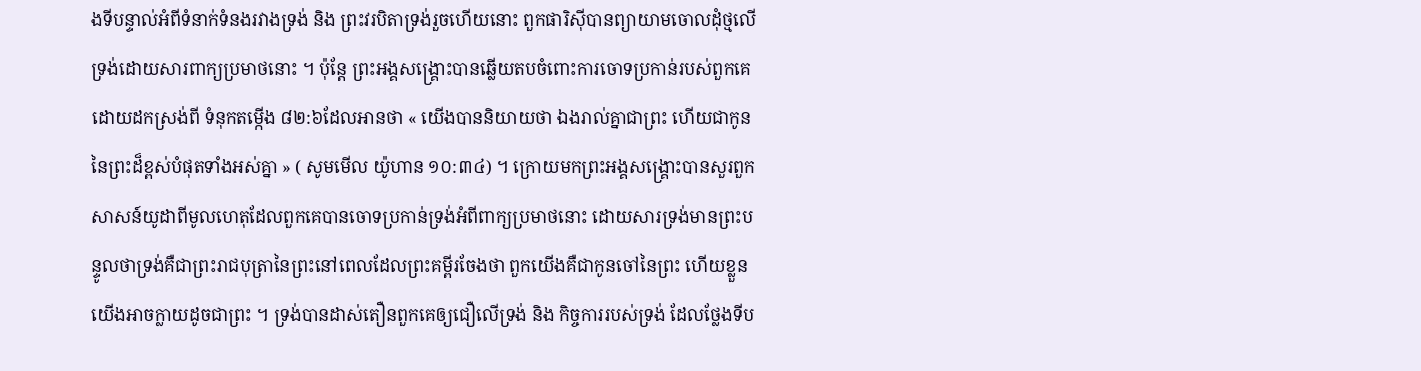ងទីបន្ទាល់អំពីទំនាក់ទំនងរវាងទ្រង់ និង ព្រះវរបិតាទ្រង់រួចហើយនោះ ពួកផារិស៊ីបានព្យាយាមចោលដុំថ្មលើទ្រង់ដោយសារពាក្យប្រមាថនោះ ។ ប៉ុន្តែ ព្រះអង្គសង្គ្រោះបានឆ្លើយតបចំពោះការចោទប្រកាន់របស់ពួកគេ ដោយដកស្រង់ពី ទំនុកតម្កើង ៨២:៦ដែលអានថា « យើងបាននិយាយថា ឯងរាល់គ្នាជាព្រះ ហើយជាកូននៃព្រះដ៏ខ្ពស់បំផុតទាំងអស់គ្នា » ( សូមមើល យ៉ូហាន ១០:៣៤) ។ ក្រោយមកព្រះអង្គសង្គ្រោះបានសួរពួកសាសន៍យូដាពីមូលហេតុដែលពួកគេបានចោទប្រកាន់ទ្រង់អំពីពាក្យប្រមាថនោះ ដោយសារទ្រង់មានព្រះបន្ទូលថាទ្រង់គឺជាព្រះរាជបុត្រានៃព្រះនៅពេលដែលព្រះគម្ពីរចែងថា ពួកយើងគឺជាកូនចៅនៃព្រះ ហើយខ្លួនយើងអាចក្លាយដូចជាព្រះ ។ ទ្រង់បានដាស់តឿនពួកគេឲ្យជឿលើទ្រង់ និង កិច្ចការរបស់ទ្រង់ ដែលថ្លែងទីប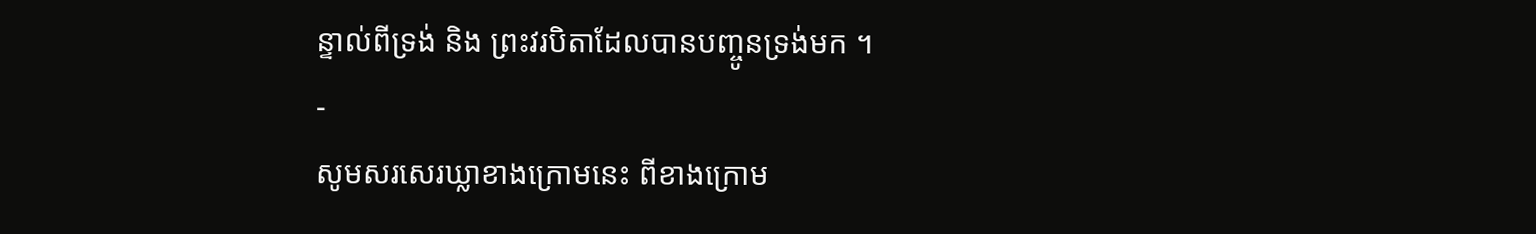ន្ទាល់ពីទ្រង់ និង ព្រះវរបិតាដែលបានបញ្ចូនទ្រង់មក ។
-
សូមសរសេរឃ្លាខាងក្រោមនេះ ពីខាងក្រោម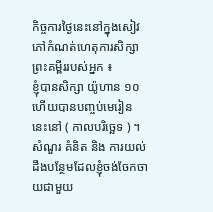កិច្ចការថ្ងៃនេះនៅក្នុងសៀវភៅកំណត់ហេតុការសិក្សាព្រះគម្ពីររបស់អ្នក ៖
ខ្ញុំបានសិក្សា យ៉ូហាន ១០ ហើយបានបញ្ចប់មេរៀននេះនៅ ( កាលបរិច្ឆេទ ) ។
សំណួរ គំនិត និង ការយល់ដឹងបន្ថែមដែលខ្ញុំចង់ចែកចាយជាមួយ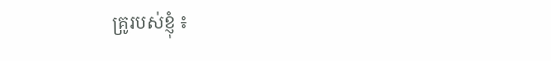គ្រូរបស់ខ្ញុំ ៖